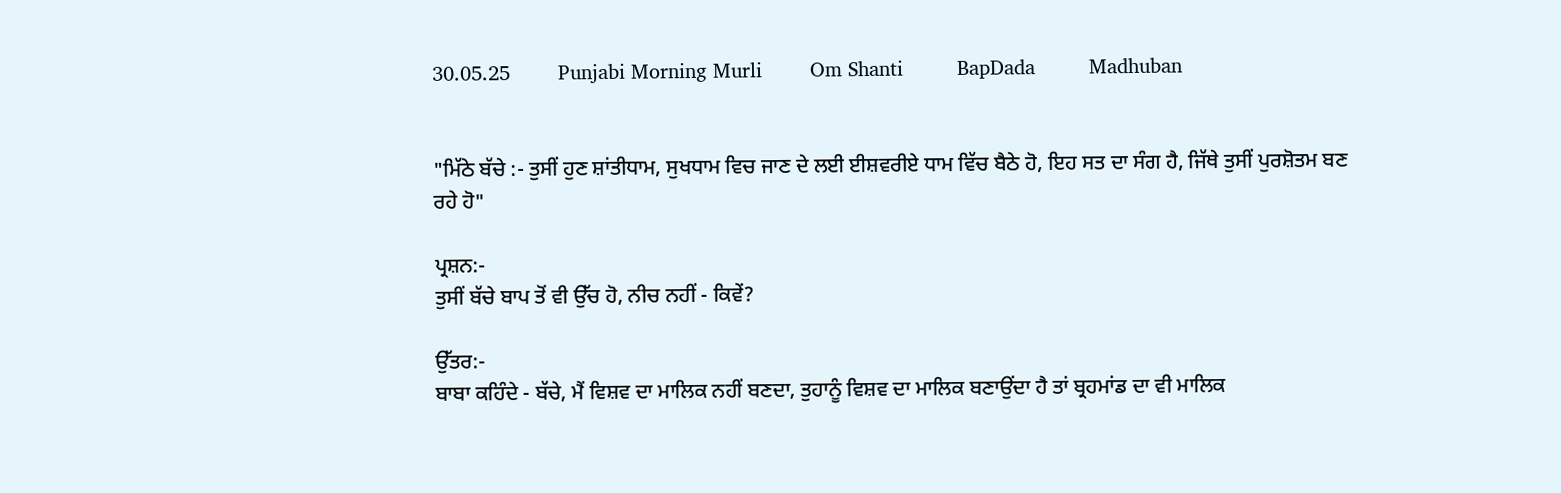30.05.25        Punjabi Morning Murli        Om Shanti         BapDada         Madhuban


"ਮਿੱਠੇ ਬੱਚੇ :- ਤੁਸੀਂ ਹੁਣ ਸ਼ਾਂਤੀਧਾਮ, ਸੁਖਧਾਮ ਵਿਚ ਜਾਣ ਦੇ ਲਈ ਈਸ਼ਵਰੀਏ ਧਾਮ ਵਿੱਚ ਬੈਠੇ ਹੋ, ਇਹ ਸਤ ਦਾ ਸੰਗ ਹੈ, ਜਿੱਥੇ ਤੁਸੀਂ ਪੁਰਸ਼ੋਤਮ ਬਣ ਰਹੇ ਹੋ"

ਪ੍ਰਸ਼ਨ:-
ਤੁਸੀਂ ਬੱਚੇ ਬਾਪ ਤੋਂ ਵੀ ਉੱਚ ਹੋ, ਨੀਚ ਨਹੀਂ - ਕਿਵੇਂ?

ਉੱਤਰ:-
ਬਾਬਾ ਕਹਿੰਦੇ - ਬੱਚੇ, ਮੈਂ ਵਿਸ਼ਵ ਦਾ ਮਾਲਿਕ ਨਹੀਂ ਬਣਦਾ, ਤੁਹਾਨੂੰ ਵਿਸ਼ਵ ਦਾ ਮਾਲਿਕ ਬਣਾਉਂਦਾ ਹੈ ਤਾਂ ਬ੍ਰਹਮਾਂਡ ਦਾ ਵੀ ਮਾਲਿਕ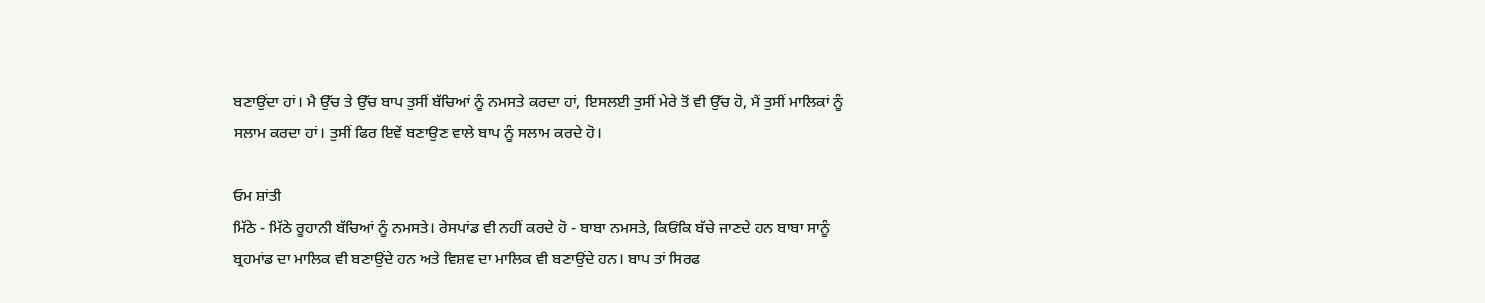ਬਣਾਉਂਦਾ ਹਾਂ। ਮੈ ਉੱਚ ਤੇ ਉੱਚ ਬਾਪ ਤੁਸੀਂ ਬੱਚਿਆਂ ਨੂੰ ਨਮਸਤੇ ਕਰਦਾ ਹਾਂ, ਇਸਲਈ ਤੁਸੀਂ ਮੇਰੇ ਤੋਂ ਵੀ ਉੱਚ ਹੋ, ਮੈਂ ਤੁਸੀਂ ਮਾਲਿਕਾਂ ਨੂੰ ਸਲਾਮ ਕਰਦਾ ਹਾਂ। ਤੁਸੀਂ ਫਿਰ ਇਵੇਂ ਬਣਾਉਣ ਵਾਲੇ ਬਾਪ ਨੂੰ ਸਲਾਮ ਕਰਦੇ ਹੋ।

ਓਮ ਸ਼ਾਂਤੀ
ਮਿੱਠੇ - ਮਿੱਠੇ ਰੂਹਾਨੀ ਬੱਚਿਆਂ ਨੂੰ ਨਮਸਤੇ। ਰੇਸਪਾਂਡ ਵੀ ਨਹੀਂ ਕਰਦੇ ਹੋ - ਬਾਬਾ ਨਮਸਤੇ, ਕਿਓਂਕਿ ਬੱਚੇ ਜਾਣਦੇ ਹਨ ਬਾਬਾ ਸਾਨੂੰ ਬ੍ਰਹਮਾਂਡ ਦਾ ਮਾਲਿਕ ਵੀ ਬਣਾਉਂਦੇ ਹਨ ਅਤੇ ਵਿਸ਼ਵ ਦਾ ਮਾਲਿਕ ਵੀ ਬਣਾਉਂਦੇ ਹਨ। ਬਾਪ ਤਾਂ ਸਿਰਫ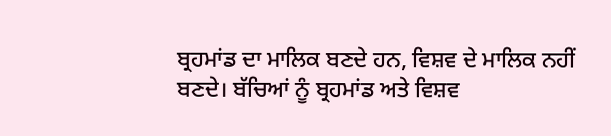ਬ੍ਰਹਮਾਂਡ ਦਾ ਮਾਲਿਕ ਬਣਦੇ ਹਨ, ਵਿਸ਼ਵ ਦੇ ਮਾਲਿਕ ਨਹੀਂ ਬਣਦੇ। ਬੱਚਿਆਂ ਨੂੰ ਬ੍ਰਹਮਾਂਡ ਅਤੇ ਵਿਸ਼ਵ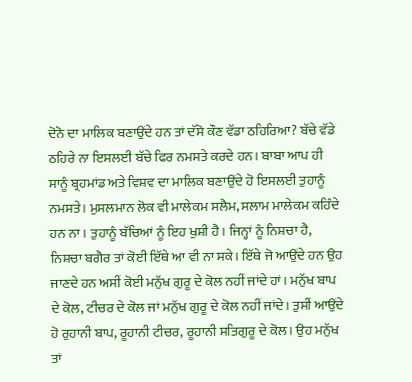ਦੋਨੋ ਦਾ ਮਾਲਿਕ ਬਣਾਉਂਦੇ ਹਨ ਤਾਂ ਦੱਸੋ ਕੌਣ ਵੱਡਾ ਠਹਿਰਿਆ? ਬੱਚੇ ਵੱਡੇ ਠਹਿਰੇ ਨਾ ਇਸਲਈ ਬੱਚੇ ਫਿਰ ਨਮਸਤੇ ਕਰਦੇ ਹਨ। ਬਾਬਾ ਆਪ ਹੀ ਸਾਨੂੰ ਬ੍ਰਹਮਾਂਡ ਅਤੇ ਵਿਸ਼ਵ ਦਾ ਮਾਲਿਕ ਬਣਾਉਂਦੇ ਹੋ ਇਸਲਈ ਤੁਹਾਨੂੰ ਨਮਸਤੇ। ਮੁਸਲਮਾਨ ਲੋਕ ਵੀ ਮਾਲੇਕਮ ਸਲੈਮ, ਸਲਾਮ ਮਾਲੇਕਮ ਕਹਿੰਦੇ ਹਨ ਨਾ। ਤੁਹਾਨੂੰ ਬੱਚਿਆਂ ਨੂੰ ਇਹ ਖੁਸ਼ੀ ਹੈ। ਜਿਨ੍ਹਾਂ ਨੂੰ ਨਿਸ਼ਚਾ ਹੈ, ਨਿਸ਼ਚਾ ਬਗੈਰ ਤਾਂ ਕੋਈ ਇੱਥੇ ਆ ਵੀ ਨਾ ਸਕੇ। ਇੱਥੇ ਜੋ ਆਉਂਦੇ ਹਨ ਉਹ ਜਾਣਦੇ ਹਨ ਅਸੀਂ ਕੋਈ ਮਨੁੱਖ ਗੁਰੂ ਦੇ ਕੋਲ ਨਹੀਂ ਜਾਂਦੇ ਹਾਂ। ਮਨੁੱਖ ਬਾਪ ਦੇ ਕੋਲ, ਟੀਚਰ ਦੇ ਕੋਲ ਜਾਂ ਮਨੁੱਖ ਗੁਰੂ ਦੇ ਕੋਲ ਨਹੀਂ ਜਾਂਦੇ। ਤੁਸੀਂ ਆਉਂਦੇ ਹੋ ਰੁਹਾਨੀ ਬਾਪ, ਰੂਹਾਨੀ ਟੀਚਰ, ਰੂਹਾਨੀ ਸਤਿਗੁਰੂ ਦੇ ਕੋਲ। ਉਹ ਮਨੁੱਖ ਤਾਂ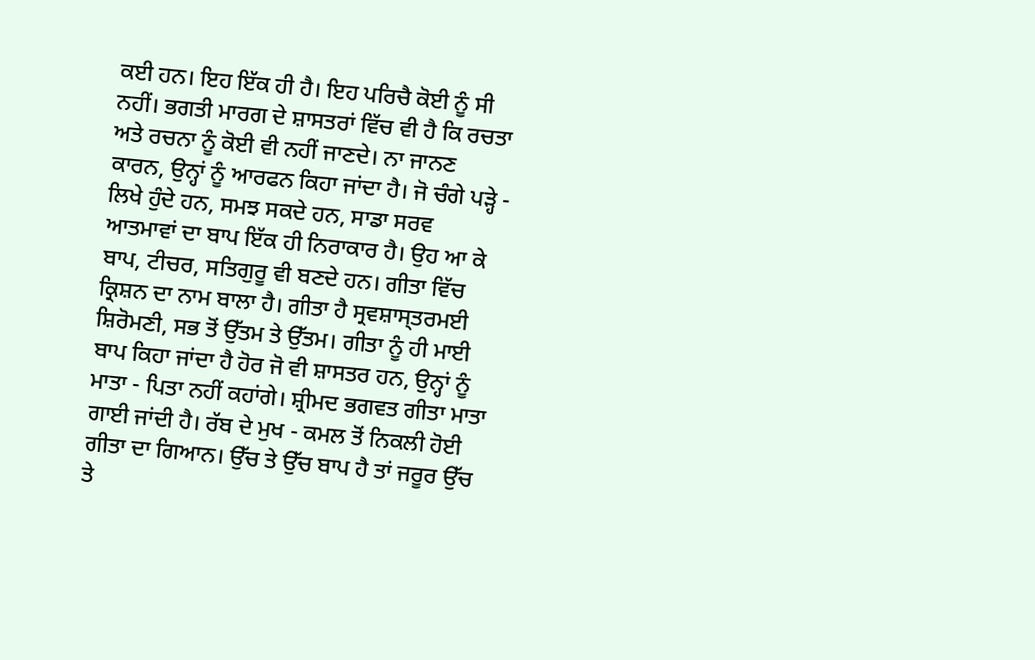ਕਈ ਹਨ। ਇਹ ਇੱਕ ਹੀ ਹੈ। ਇਹ ਪਰਿਚੈ ਕੋਈ ਨੂੰ ਸੀ ਨਹੀਂ। ਭਗਤੀ ਮਾਰਗ ਦੇ ਸ਼ਾਸਤਰਾਂ ਵਿੱਚ ਵੀ ਹੈ ਕਿ ਰਚਤਾ ਅਤੇ ਰਚਨਾ ਨੂੰ ਕੋਈ ਵੀ ਨਹੀਂ ਜਾਣਦੇ। ਨਾ ਜਾਨਣ ਕਾਰਨ, ਉਨ੍ਹਾਂ ਨੂੰ ਆਰਫਨ ਕਿਹਾ ਜਾਂਦਾ ਹੈ। ਜੋ ਚੰਗੇ ਪੜ੍ਹੇ - ਲਿਖੇ ਹੁੰਦੇ ਹਨ, ਸਮਝ ਸਕਦੇ ਹਨ, ਸਾਡਾ ਸਰਵ ਆਤਮਾਵਾਂ ਦਾ ਬਾਪ ਇੱਕ ਹੀ ਨਿਰਾਕਾਰ ਹੈ। ਉਹ ਆ ਕੇ ਬਾਪ, ਟੀਚਰ, ਸਤਿਗੁਰੂ ਵੀ ਬਣਦੇ ਹਨ। ਗੀਤਾ ਵਿੱਚ ਕ੍ਰਿਸ਼ਨ ਦਾ ਨਾਮ ਬਾਲਾ ਹੈ। ਗੀਤਾ ਹੈ ਸ੍ਰਵਸ਼ਾਸ੍ਤਰਮਈ ਸ਼ਿਰੋਮਣੀ, ਸਭ ਤੋਂ ਉੱਤਮ ਤੇ ਉੱਤਮ। ਗੀਤਾ ਨੂੰ ਹੀ ਮਾਈ ਬਾਪ ਕਿਹਾ ਜਾਂਦਾ ਹੈ ਹੋਰ ਜੋ ਵੀ ਸ਼ਾਸਤਰ ਹਨ, ਉਨ੍ਹਾਂ ਨੂੰ ਮਾਤਾ - ਪਿਤਾ ਨਹੀਂ ਕਹਾਂਗੇ। ਸ਼੍ਰੀਮਦ ਭਗਵਤ ਗੀਤਾ ਮਾਤਾ ਗਾਈ ਜਾਂਦੀ ਹੈ। ਰੱਬ ਦੇ ਮੁਖ - ਕਮਲ ਤੋਂ ਨਿਕਲੀ ਹੋਈ ਗੀਤਾ ਦਾ ਗਿਆਨ। ਉੱਚ ਤੇ ਉੱਚ ਬਾਪ ਹੈ ਤਾਂ ਜਰੂਰ ਉੱਚ ਤੇ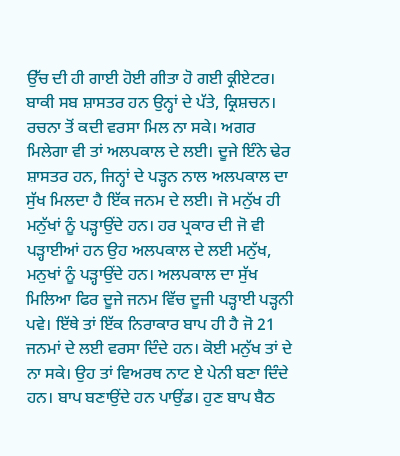ਉੱਚ ਦੀ ਹੀ ਗਾਈ ਹੋਈ ਗੀਤਾ ਹੋ ਗਈ ਕ੍ਰੀਏਟਰ। ਬਾਕੀ ਸਬ ਸ਼ਾਸਤਰ ਹਨ ਉਨ੍ਹਾਂ ਦੇ ਪੱਤੇ, ਕ੍ਰਿਸ਼ਚਨ। ਰਚਨਾ ਤੋਂ ਕਦੀ ਵਰਸਾ ਮਿਲ ਨਾ ਸਕੇ। ਅਗਰ ਮਿਲੇਗਾ ਵੀ ਤਾਂ ਅਲਪਕਾਲ ਦੇ ਲਈ। ਦੂਜੇ ਇੰਨੇ ਢੇਰ ਸ਼ਾਸਤਰ ਹਨ, ਜਿਨ੍ਹਾਂ ਦੇ ਪੜ੍ਹਨ ਨਾਲ ਅਲਪਕਾਲ ਦਾ ਸੁੱਖ ਮਿਲਦਾ ਹੈ ਇੱਕ ਜਨਮ ਦੇ ਲਈ। ਜੋ ਮਨੁੱਖ ਹੀ ਮਨੁੱਖਾਂ ਨੂੰ ਪੜ੍ਹਾਉਂਦੇ ਹਨ। ਹਰ ਪ੍ਰਕਾਰ ਦੀ ਜੋ ਵੀ ਪੜ੍ਹਾਈਆਂ ਹਨ ਉਹ ਅਲਪਕਾਲ ਦੇ ਲਈ ਮਨੁੱਖ, ਮਨੁਖਾਂ ਨੂੰ ਪੜ੍ਹਾਉਂਦੇ ਹਨ। ਅਲਪਕਾਲ ਦਾ ਸੁੱਖ ਮਿਲਿਆ ਫਿਰ ਦੂਜੇ ਜਨਮ ਵਿੱਚ ਦੂਜੀ ਪੜ੍ਹਾਈ ਪੜ੍ਹਨੀ ਪਵੇ। ਇੱਥੇ ਤਾਂ ਇੱਕ ਨਿਰਾਕਾਰ ਬਾਪ ਹੀ ਹੈ ਜੋ 21 ਜਨਮਾਂ ਦੇ ਲਈ ਵਰਸਾ ਦਿੰਦੇ ਹਨ। ਕੋਈ ਮਨੁੱਖ ਤਾਂ ਦੇ ਨਾ ਸਕੇ। ਉਹ ਤਾਂ ਵਿਅਰਥ ਨਾਟ ਏ ਪੇਨੀ ਬਣਾ ਦਿੰਦੇ ਹਨ। ਬਾਪ ਬਣਾਉਂਦੇ ਹਨ ਪਾਉਂਡ। ਹੁਣ ਬਾਪ ਬੈਠ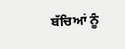ਬੱਚਿਆਂ ਨੂੰ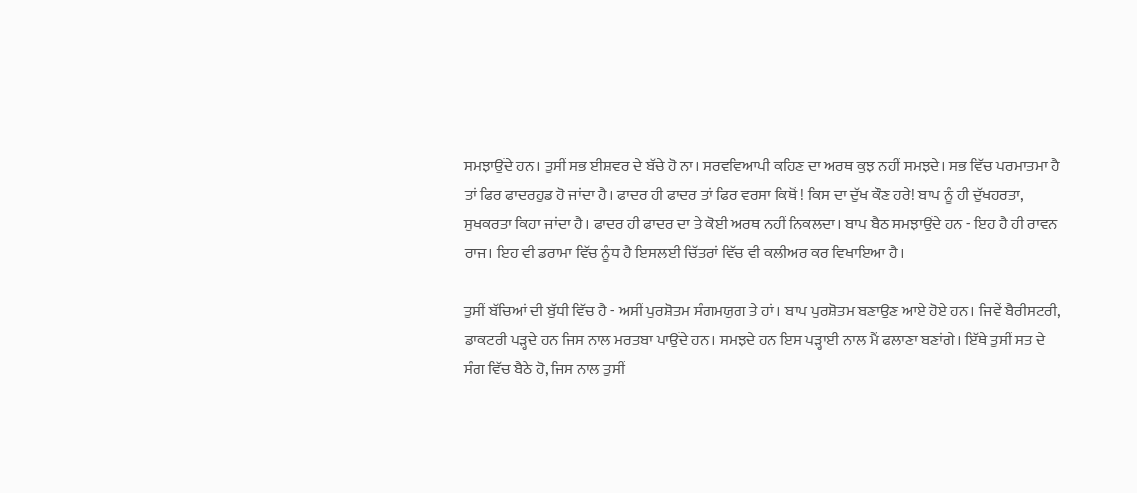ਸਮਝਾਉਂਦੇ ਹਨ। ਤੁਸੀਂ ਸਭ ਈਸ਼ਵਰ ਦੇ ਬੱਚੇ ਹੋ ਨਾ। ਸਰਵਵਿਆਪੀ ਕਹਿਣ ਦਾ ਅਰਥ ਕੁਝ ਨਹੀਂ ਸਮਝਦੇ। ਸਭ ਵਿੱਚ ਪਰਮਾਤਮਾ ਹੈ ਤਾਂ ਫਿਰ ਫਾਦਰਹੁਡ ਹੋ ਜਾਂਦਾ ਹੈ। ਫਾਦਰ ਹੀ ਫਾਦਰ ਤਾਂ ਫਿਰ ਵਰਸਾ ਕਿਥੋਂ ! ਕਿਸ ਦਾ ਦੁੱਖ ਕੌਣ ਹਰੇ! ਬਾਪ ਨੂੰ ਹੀ ਦੁੱਖਹਰਤਾ, ਸੁਖਕਰਤਾ ਕਿਹਾ ਜਾਂਦਾ ਹੈ। ਫਾਦਰ ਹੀ ਫਾਦਰ ਦਾ ਤੇ ਕੋਈ ਅਰਥ ਨਹੀਂ ਨਿਕਲਦਾ। ਬਾਪ ਬੈਠ ਸਮਝਾਉਂਦੇ ਹਨ - ਇਹ ਹੈ ਹੀ ਰਾਵਨ ਰਾਜ। ਇਹ ਵੀ ਡਰਾਮਾ ਵਿੱਚ ਨੂੰਧ ਹੈ ਇਸਲਈ ਚਿੱਤਰਾਂ ਵਿੱਚ ਵੀ ਕਲੀਅਰ ਕਰ ਵਿਖਾਇਆ ਹੈ।

ਤੁਸੀਂ ਬੱਚਿਆਂ ਦੀ ਬੁੱਧੀ ਵਿੱਚ ਹੈ - ਅਸੀਂ ਪੁਰਸ਼ੋਤਮ ਸੰਗਮਯੁਗ ਤੇ ਹਾਂ। ਬਾਪ ਪੁਰਸ਼ੋਤਮ ਬਣਾਉਣ ਆਏ ਹੋਏ ਹਨ। ਜਿਵੇਂ ਬੈਰੀਸਟਰੀ, ਡਾਕਟਰੀ ਪੜ੍ਹਦੇ ਹਨ ਜਿਸ ਨਾਲ ਮਰਤਬਾ ਪਾਉਂਦੇ ਹਨ। ਸਮਝਦੇ ਹਨ ਇਸ ਪੜ੍ਹਾਈ ਨਾਲ ਮੈਂ ਫਲਾਣਾ ਬਣਾਂਗੇ। ਇੱਥੇ ਤੁਸੀਂ ਸਤ ਦੇ ਸੰਗ ਵਿੱਚ ਬੈਠੇ ਹੋ, ਜਿਸ ਨਾਲ ਤੁਸੀਂ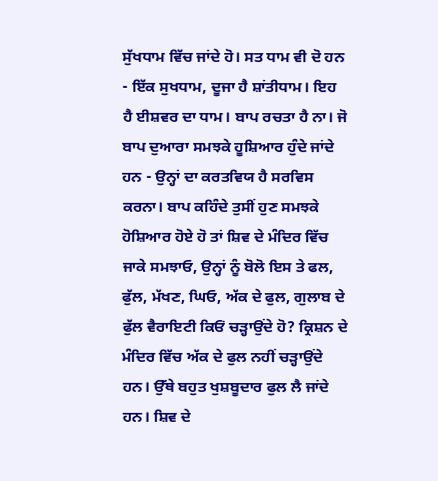ਸੁੱਖਧਾਮ ਵਿੱਚ ਜਾਂਦੇ ਹੋ। ਸਤ ਧਾਮ ਵੀ ਦੋ ਹਨ - ਇੱਕ ਸੁਖਧਾਮ, ਦੂਜਾ ਹੈ ਸ਼ਾਂਤੀਧਾਮ। ਇਹ ਹੈ ਈਸ਼ਵਰ ਦਾ ਧਾਮ। ਬਾਪ ਰਚਤਾ ਹੈ ਨਾ। ਜੋ ਬਾਪ ਦੁਆਰਾ ਸਮਝਕੇ ਹੂਸ਼ਿਆਰ ਹੁੰਦੇ ਜਾਂਦੇ ਹਨ - ਉਨ੍ਹਾਂ ਦਾ ਕਰਤਵਿਯ ਹੈ ਸਰਵਿਸ ਕਰਨਾ। ਬਾਪ ਕਹਿੰਦੇ ਤੁਸੀਂ ਹੁਣ ਸਮਝਕੇ ਹੋਸ਼ਿਆਰ ਹੋਏ ਹੋ ਤਾਂ ਸ਼ਿਵ ਦੇ ਮੰਦਿਰ ਵਿੱਚ ਜਾਕੇ ਸਮਝਾਓ, ਉਨ੍ਹਾਂ ਨੂੰ ਬੋਲੋ ਇਸ ਤੇ ਫਲ, ਫੁੱਲ, ਮੱਖਣ, ਘਿਓ, ਅੱਕ ਦੇ ਫੁਲ, ਗੁਲਾਬ ਦੇ ਫੁੱਲ ਵੈਰਾਇਟੀ ਕਿਓਂ ਚੜ੍ਹਾਉਂਦੇ ਹੋ? ਕ੍ਰਿਸ਼ਨ ਦੇ ਮੰਦਿਰ ਵਿੱਚ ਅੱਕ ਦੇ ਫੁਲ ਨਹੀਂ ਚੜ੍ਹਾਉਂਦੇ ਹਨ। ਉੱਥੇ ਬਹੁਤ ਖੁਸ਼ਬੂਦਾਰ ਫੁਲ ਲੈ ਜਾਂਦੇ ਹਨ। ਸ਼ਿਵ ਦੇ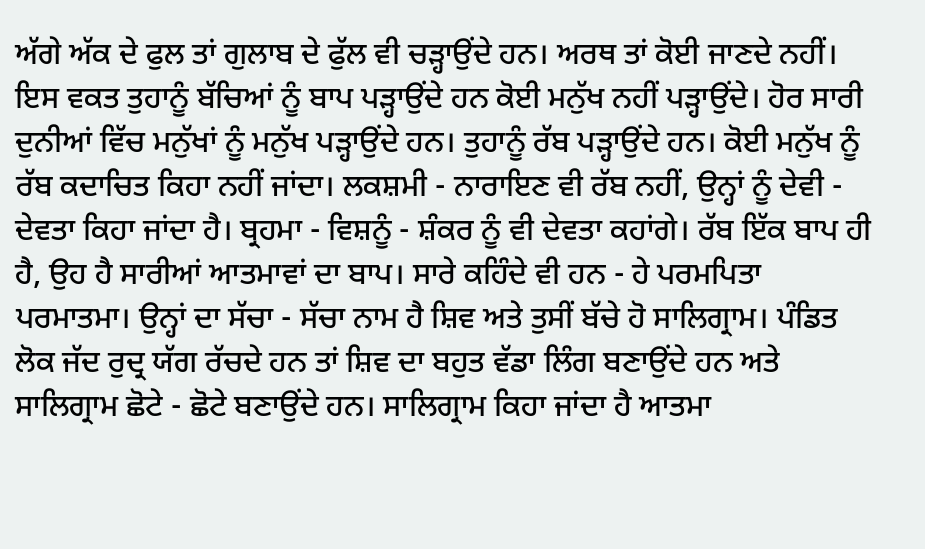ਅੱਗੇ ਅੱਕ ਦੇ ਫੁਲ ਤਾਂ ਗੁਲਾਬ ਦੇ ਫੁੱਲ ਵੀ ਚੜ੍ਹਾਉਂਦੇ ਹਨ। ਅਰਥ ਤਾਂ ਕੋਈ ਜਾਣਦੇ ਨਹੀਂ। ਇਸ ਵਕਤ ਤੁਹਾਨੂੰ ਬੱਚਿਆਂ ਨੂੰ ਬਾਪ ਪੜ੍ਹਾਉਂਦੇ ਹਨ ਕੋਈ ਮਨੁੱਖ ਨਹੀਂ ਪੜ੍ਹਾਉਂਦੇ। ਹੋਰ ਸਾਰੀ ਦੁਨੀਆਂ ਵਿੱਚ ਮਨੁੱਖਾਂ ਨੂੰ ਮਨੁੱਖ ਪੜ੍ਹਾਉਂਦੇ ਹਨ। ਤੁਹਾਨੂੰ ਰੱਬ ਪੜ੍ਹਾਉਂਦੇ ਹਨ। ਕੋਈ ਮਨੁੱਖ ਨੂੰ ਰੱਬ ਕਦਾਚਿਤ ਕਿਹਾ ਨਹੀਂ ਜਾਂਦਾ। ਲਕਸ਼ਮੀ - ਨਾਰਾਇਣ ਵੀ ਰੱਬ ਨਹੀਂ, ਉਨ੍ਹਾਂ ਨੂੰ ਦੇਵੀ - ਦੇਵਤਾ ਕਿਹਾ ਜਾਂਦਾ ਹੈ। ਬ੍ਰਹਮਾ - ਵਿਸ਼ਨੂੰ - ਸ਼ੰਕਰ ਨੂੰ ਵੀ ਦੇਵਤਾ ਕਹਾਂਗੇ। ਰੱਬ ਇੱਕ ਬਾਪ ਹੀ ਹੈ, ਉਹ ਹੈ ਸਾਰੀਆਂ ਆਤਮਾਵਾਂ ਦਾ ਬਾਪ। ਸਾਰੇ ਕਹਿੰਦੇ ਵੀ ਹਨ - ਹੇ ਪਰਮਪਿਤਾ ਪਰਮਾਤਮਾ। ਉਨ੍ਹਾਂ ਦਾ ਸੱਚਾ - ਸੱਚਾ ਨਾਮ ਹੈ ਸ਼ਿਵ ਅਤੇ ਤੁਸੀਂ ਬੱਚੇ ਹੋ ਸਾਲਿਗ੍ਰਾਮ। ਪੰਡਿਤ ਲੋਕ ਜੱਦ ਰੁਦ੍ਰ ਯੱਗ ਰੱਚਦੇ ਹਨ ਤਾਂ ਸ਼ਿਵ ਦਾ ਬਹੁਤ ਵੱਡਾ ਲਿੰਗ ਬਣਾਉਂਦੇ ਹਨ ਅਤੇ ਸਾਲਿਗ੍ਰਾਮ ਛੋਟੇ - ਛੋਟੇ ਬਣਾਉਂਦੇ ਹਨ। ਸਾਲਿਗ੍ਰਾਮ ਕਿਹਾ ਜਾਂਦਾ ਹੈ ਆਤਮਾ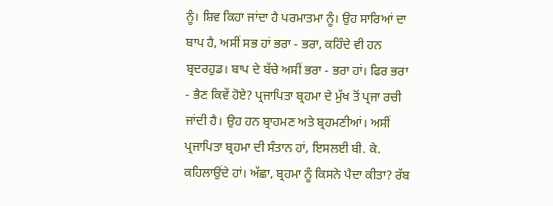ਨੂੰ। ਸ਼ਿਵ ਕਿਹਾ ਜਾਂਦਾ ਹੈ ਪਰਮਾਤਮਾ ਨੂੰ। ਉਹ ਸਾਰਿਆਂ ਦਾ ਬਾਪ ਹੈ, ਅਸੀਂ ਸਭ ਹਾਂ ਭਰਾ - ਭਰਾ, ਕਹਿੰਦੇ ਵੀ ਹਨ ਬ੍ਰਦਰਹੁਡ। ਬਾਪ ਦੇ ਬੱਚੇ ਅਸੀਂ ਭਰਾ - ਭਰਾ ਹਾਂ। ਫਿਰ ਭਰਾ - ਭੈਣ ਕਿਵੇਂ ਹੋਏ? ਪ੍ਰਜਾਪਿਤਾ ਬ੍ਰਹਮਾ ਦੇ ਮੁੱਖ ਤੋਂ ਪ੍ਰਜਾ ਰਚੀ ਜਾਂਦੀ ਹੈ। ਉਹ ਹਨ ਬ੍ਰਾਹਮਣ ਅਤੇ ਬ੍ਰਹਮਣੀਆਂ। ਅਸੀਂ ਪ੍ਰਜਾਪਿਤਾ ਬ੍ਰਹਮਾ ਦੀ ਸੰਤਾਨ ਹਾਂ, ਇਸਲਈ ਬੀ. ਕੇ. ਕਹਿਲਾਉਂਦੇ ਹਾਂ। ਅੱਛਾ, ਬ੍ਰਹਮਾ ਨੂੰ ਕਿਸਨੇ ਪੈਦਾ ਕੀਤਾ? ਰੱਬ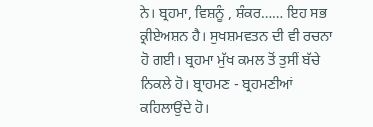ਨੇ। ਬ੍ਰਹਮਾ, ਵਿਸ਼ਨੂੰ , ਸ਼ੰਕਰ…… ਇਹ ਸਭ ਕ੍ਰੀਏਅਸ਼ਨ ਹੈ। ਸੁਖਸ਼ਮਵਤਨ ਦੀ ਵੀ ਰਚਨਾ ਹੋ ਗਈ। ਬ੍ਰਹਮਾ ਮੁੱਖ ਕਮਲ ਤੋਂ ਤੁਸੀਂ ਬੱਚੇ ਨਿਕਲੇ ਹੋ। ਬ੍ਰਾਹਮਣ - ਬ੍ਰਹਮਣੀਆਂ ਕਹਿਲਾਉਂਦੇ ਹੋ।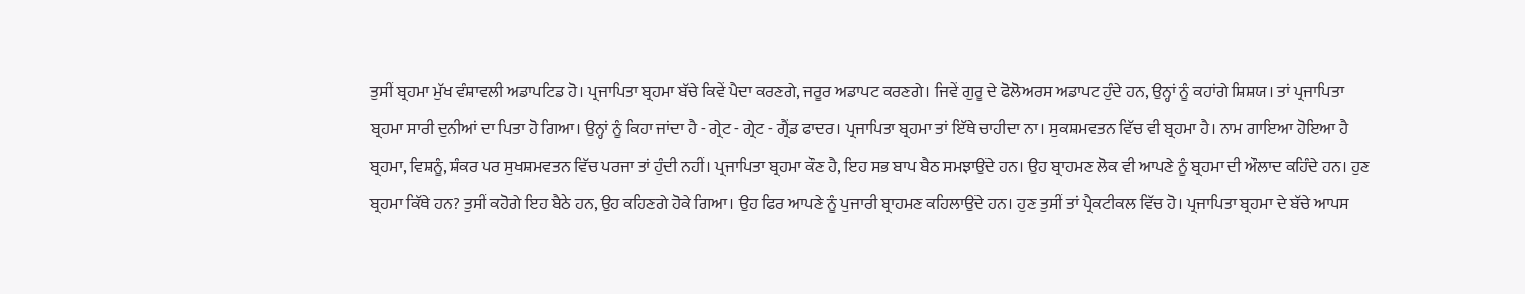ਤੁਸੀਂ ਬ੍ਰਹਮਾ ਮੁੱਖ ਵੰਸ਼ਾਵਲੀ ਅਡਾਪਟਿਡ ਹੋ। ਪ੍ਰਜਾਪਿਤਾ ਬ੍ਰਹਮਾ ਬੱਚੇ ਕਿਵੇਂ ਪੈਦਾ ਕਰਣਗੇ, ਜਰੂਰ ਅਡਾਪਟ ਕਰਣਗੇ। ਜਿਵੇਂ ਗੁਰੂ ਦੇ ਫੋਲੋਅਰਸ ਅਡਾਪਟ ਹੁੰਦੇ ਹਨ, ਉਨ੍ਹਾਂ ਨੂੰ ਕਹਾਂਗੇ ਸ਼ਿਸ਼ਯ। ਤਾਂ ਪ੍ਰਜਾਪਿਤਾ ਬ੍ਰਹਮਾ ਸਾਰੀ ਦੁਨੀਆਂ ਦਾ ਪਿਤਾ ਹੋ ਗਿਆ। ਉਨ੍ਹਾਂ ਨੂੰ ਕਿਹਾ ਜਾਂਦਾ ਹੈ - ਗ੍ਰੇਟ - ਗ੍ਰੇਟ - ਗ੍ਰੈਂਡ ਫਾਦਰ। ਪ੍ਰਜਾਪਿਤਾ ਬ੍ਰਹਮਾ ਤਾਂ ਇੱਥੇ ਚਾਹੀਦਾ ਨਾ। ਸੁਕਸ਼ਮਵਤਨ ਵਿੱਚ ਵੀ ਬ੍ਰਹਮਾ ਹੈ। ਨਾਮ ਗਾਇਆ ਹੋਇਆ ਹੈ ਬ੍ਰਹਮਾ, ਵਿਸ਼ਨੂੰ, ਸ਼ੰਕਰ ਪਰ ਸੁਖਸ਼ਮਵਤਨ ਵਿੱਚ ਪਰਜਾ ਤਾਂ ਹੁੰਦੀ ਨਹੀਂ। ਪ੍ਰਜਾਪਿਤਾ ਬ੍ਰਹਮਾ ਕੌਣ ਹੈ, ਇਹ ਸਭ ਬਾਪ ਬੈਠ ਸਮਝਾਉਂਦੇ ਹਨ। ਉਹ ਬ੍ਰਾਹਮਣ ਲੋਕ ਵੀ ਆਪਣੇ ਨੂੰ ਬ੍ਰਹਮਾ ਦੀ ਔਲਾਦ ਕਹਿੰਦੇ ਹਨ। ਹੁਣ ਬ੍ਰਹਮਾ ਕਿੱਥੇ ਹਨ? ਤੁਸੀਂ ਕਹੋਗੇ ਇਹ ਬੈਠੇ ਹਨ, ਉਹ ਕਹਿਣਗੇ ਹੋਕੇ ਗਿਆ। ਉਹ ਫਿਰ ਆਪਣੇ ਨੂੰ ਪੁਜਾਰੀ ਬ੍ਰਾਹਮਣ ਕਹਿਲਾਉਂਦੇ ਹਨ। ਹੁਣ ਤੁਸੀਂ ਤਾਂ ਪ੍ਰੈਕਟੀਕਲ ਵਿੱਚ ਹੋ। ਪ੍ਰਜਾਪਿਤਾ ਬ੍ਰਹਮਾ ਦੇ ਬੱਚੇ ਆਪਸ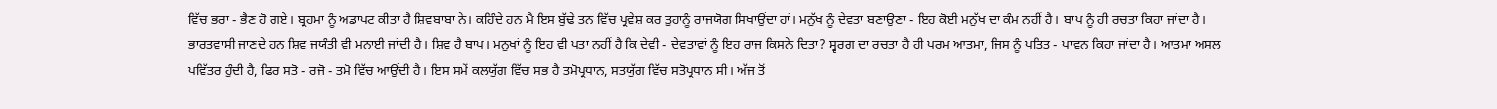ਵਿੱਚ ਭਰਾ - ਭੈਣ ਹੋ ਗਏ। ਬ੍ਰਹਮਾ ਨੂੰ ਅਡਾਪਟ ਕੀਤਾ ਹੈ ਸ਼ਿਵਬਾਬਾ ਨੇ। ਕਹਿੰਦੇ ਹਨ ਮੈ ਇਸ ਬੁੱਢੇ ਤਨ ਵਿੱਚ ਪ੍ਰਵੇਸ਼ ਕਰ ਤੁਹਾਨੂੰ ਰਾਜਯੋਗ ਸਿਖਾਉਂਦਾ ਹਾਂ। ਮਨੁੱਖ ਨੂੰ ਦੇਵਤਾ ਬਣਾਉਣਾ - ਇਹ ਕੋਈ ਮਨੁੱਖ ਦਾ ਕੰਮ ਨਹੀਂ ਹੈ। ਬਾਪ ਨੂੰ ਹੀ ਰਚਤਾ ਕਿਹਾ ਜਾਂਦਾ ਹੈ। ਭਾਰਤਵਾਸੀ ਜਾਣਦੇ ਹਨ ਸ਼ਿਵ ਜਯੰਤੀ ਵੀ ਮਨਾਈ ਜਾਂਦੀ ਹੈ। ਸ਼ਿਵ ਹੈ ਬਾਪ। ਮਨੁਖਾਂ ਨੂੰ ਇਹ ਵੀ ਪਤਾ ਨਹੀਂ ਹੈ ਕਿ ਦੇਵੀ - ਦੇਵਤਾਵਾਂ ਨੂੰ ਇਹ ਰਾਜ ਕਿਸਨੇ ਦਿਤਾ? ਸ੍ਵਰਗ ਦਾ ਰਚਤਾ ਹੈ ਹੀ ਪਰਮ ਆਤਮਾ, ਜਿਸ ਨੂੰ ਪਤਿਤ - ਪਾਵਨ ਕਿਹਾ ਜਾਂਦਾ ਹੈ। ਆਤਮਾ ਅਸਲ ਪਵਿੱਤਰ ਹੁੰਦੀ ਹੈ, ਫਿਰ ਸਤੋ - ਰਜੋ - ਤਮੋ ਵਿੱਚ ਆਉਂਦੀ ਹੈ। ਇਸ ਸਮੇਂ ਕਲਯੁੱਗ ਵਿੱਚ ਸਭ ਹੈ ਤਮੋਪ੍ਰਧਾਨ, ਸਤਯੁੱਗ ਵਿੱਚ ਸਤੋਪ੍ਰਧਾਨ ਸੀ। ਅੱਜ ਤੋਂ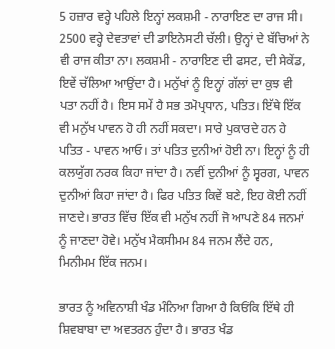5 ਹਜ਼ਾਰ ਵਰ੍ਹੇ ਪਹਿਲੇ ਇਨ੍ਹਾਂ ਲਕਸ਼ਮੀ - ਨਾਰਾਇਣ ਦਾ ਰਾਜ ਸੀ। 2500 ਵਰ੍ਹੇ ਦੇਵਤਾਵਾਂ ਦੀ ਡਾਇਨੇਸਟੀ ਚੱਲੀ। ਉਨ੍ਹਾਂ ਦੇ ਬੱਚਿਆਂ ਨੇ ਵੀ ਰਾਜ ਕੀਤਾ ਨਾ। ਲਕਸ਼ਮੀ - ਨਾਰਾਇਣ ਦੀ ਫਸਟ, ਦੀ ਸੇਕੇਂਡ, ਇਵੇਂ ਚੱਲਿਆ ਆਉਂਦਾ ਹੈ। ਮਨੁੱਖਾਂ ਨੂੰ ਇਨ੍ਹਾਂ ਗੱਲਾਂ ਦਾ ਕੁਝ ਵੀ ਪਤਾ ਨਹੀਂ ਹੈ। ਇਸ ਸਮੇਂ ਹੈ ਸਭ ਤਮੋਪ੍ਰਧਾਨ, ਪਤਿਤ। ਇੱਥੇ ਇੱਕ ਵੀ ਮਨੁੱਖ ਪਾਵਨ ਹੋ ਹੀ ਨਹੀਂ ਸਕਦਾ। ਸਾਰੇ ਪੁਕਾਰਦੇ ਹਨ ਹੇ ਪਤਿਤ - ਪਾਵਨ ਆਓ। ਤਾਂ ਪਤਿਤ ਦੁਨੀਆਂ ਹੋਈ ਨਾ। ਇਨ੍ਹਾਂ ਨੂੰ ਹੀ ਕਲਯੁੱਗ ਨਰਕ ਕਿਹਾ ਜਾਂਦਾ ਹੈ। ਨਵੀਂ ਦੁਨੀਆਂ ਨੂੰ ਸ੍ਵਰਗ, ਪਾਵਨ ਦੁਨੀਆਂ ਕਿਹਾ ਜਾਂਦਾ ਹੈ। ਫਿਰ ਪਤਿਤ ਕਿਵੇਂ ਬਣੇ, ਇਹ ਕੋਈ ਨਹੀਂ ਜਾਣਦੇ। ਭਾਰਤ ਵਿੱਚ ਇੱਕ ਵੀ ਮਨੁੱਖ ਨਹੀਂ ਜੋ ਆਪਣੇ 84 ਜਨਮਾਂ ਨੂੰ ਜਾਣਦਾ ਹੋਵੇ। ਮਨੁੱਖ ਮੈਕਸੀਮਮ 84 ਜਨਮ ਲੈਂਦੇ ਹਨ, ਮਿਨੀਮਮ ਇੱਕ ਜਨਮ।

ਭਾਰਤ ਨੂੰ ਅਵਿਨਾਸ਼ੀ ਖੰਡ ਮੰਨਿਆ ਗਿਆ ਹੈ ਕਿਓਂਕਿ ਇੱਥੇ ਹੀ ਸ਼ਿਵਬਾਬਾ ਦਾ ਅਵਤਰਨ ਹੁੰਦਾ ਹੈ। ਭਾਰਤ ਖੰਡ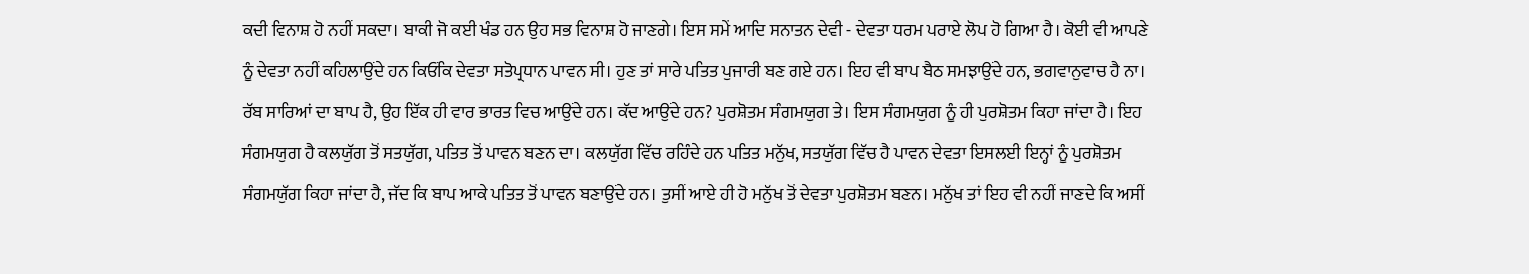ਕਦੀ ਵਿਨਾਸ਼ ਹੋ ਨਹੀਂ ਸਕਦਾ। ਬਾਕੀ ਜੋ ਕਈ ਖੰਡ ਹਨ ਉਹ ਸਭ ਵਿਨਾਸ਼ ਹੋ ਜਾਣਗੇ। ਇਸ ਸਮੇਂ ਆਦਿ ਸਨਾਤਨ ਦੇਵੀ - ਦੇਵਤਾ ਧਰਮ ਪਰਾਏ ਲੋਪ ਹੋ ਗਿਆ ਹੈ। ਕੋਈ ਵੀ ਆਪਣੇ ਨੂੰ ਦੇਵਤਾ ਨਹੀਂ ਕਹਿਲਾਉਂਦੇ ਹਨ ਕਿਓਂਕਿ ਦੇਵਤਾ ਸਤੋਪ੍ਰਧਾਨ ਪਾਵਨ ਸੀ। ਹੁਣ ਤਾਂ ਸਾਰੇ ਪਤਿਤ ਪੁਜਾਰੀ ਬਣ ਗਏ ਹਨ। ਇਹ ਵੀ ਬਾਪ ਬੈਠ ਸਮਝਾਉਂਦੇ ਹਨ, ਭਗਵਾਨੁਵਾਚ ਹੈ ਨਾ। ਰੱਬ ਸਾਰਿਆਂ ਦਾ ਬਾਪ ਹੈ, ਉਹ ਇੱਕ ਹੀ ਵਾਰ ਭਾਰਤ ਵਿਚ ਆਉਂਦੇ ਹਨ। ਕੱਦ ਆਉਂਦੇ ਹਨ? ਪੁਰਸ਼ੋਤਮ ਸੰਗਮਯੁਗ ਤੇ। ਇਸ ਸੰਗਮਯੁਗ ਨੂੰ ਹੀ ਪੁਰਸ਼ੋਤਮ ਕਿਹਾ ਜਾਂਦਾ ਹੈ। ਇਹ ਸੰਗਮਯੁਗ ਹੈ ਕਲਯੁੱਗ ਤੋਂ ਸਤਯੁੱਗ, ਪਤਿਤ ਤੋਂ ਪਾਵਨ ਬਣਨ ਦਾ। ਕਲਯੁੱਗ ਵਿੱਚ ਰਹਿੰਦੇ ਹਨ ਪਤਿਤ ਮਨੁੱਖ, ਸਤਯੁੱਗ ਵਿੱਚ ਹੈ ਪਾਵਨ ਦੇਵਤਾ ਇਸਲਈ ਇਨ੍ਹਾਂ ਨੂੰ ਪੁਰਸ਼ੋਤਮ ਸੰਗਮਯੁੱਗ ਕਿਹਾ ਜਾਂਦਾ ਹੈ, ਜੱਦ ਕਿ ਬਾਪ ਆਕੇ ਪਤਿਤ ਤੋਂ ਪਾਵਨ ਬਣਾਉਂਦੇ ਹਨ। ਤੁਸੀਂ ਆਏ ਹੀ ਹੋ ਮਨੁੱਖ ਤੋਂ ਦੇਵਤਾ ਪੁਰਸ਼ੋਤਮ ਬਣਨ। ਮਨੁੱਖ ਤਾਂ ਇਹ ਵੀ ਨਹੀਂ ਜਾਣਦੇ ਕਿ ਅਸੀਂ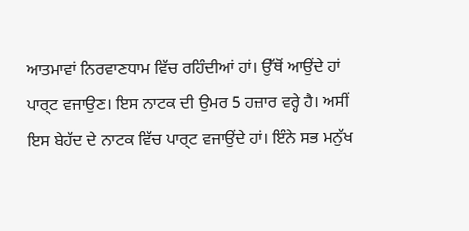ਆਤਮਾਵਾਂ ਨਿਰਵਾਣਧਾਮ ਵਿੱਚ ਰਹਿੰਦੀਆਂ ਹਾਂ। ਉੱਥੋਂ ਆਉਂਦੇ ਹਾਂ ਪਾਰ੍ਟ ਵਜਾਉਣ। ਇਸ ਨਾਟਕ ਦੀ ਉਮਰ 5 ਹਜ਼ਾਰ ਵਰ੍ਹੇ ਹੈ। ਅਸੀਂ ਇਸ ਬੇਹੱਦ ਦੇ ਨਾਟਕ ਵਿੱਚ ਪਾਰ੍ਟ ਵਜਾਉਂਦੇ ਹਾਂ। ਇੰਨੇ ਸਭ ਮਨੁੱਖ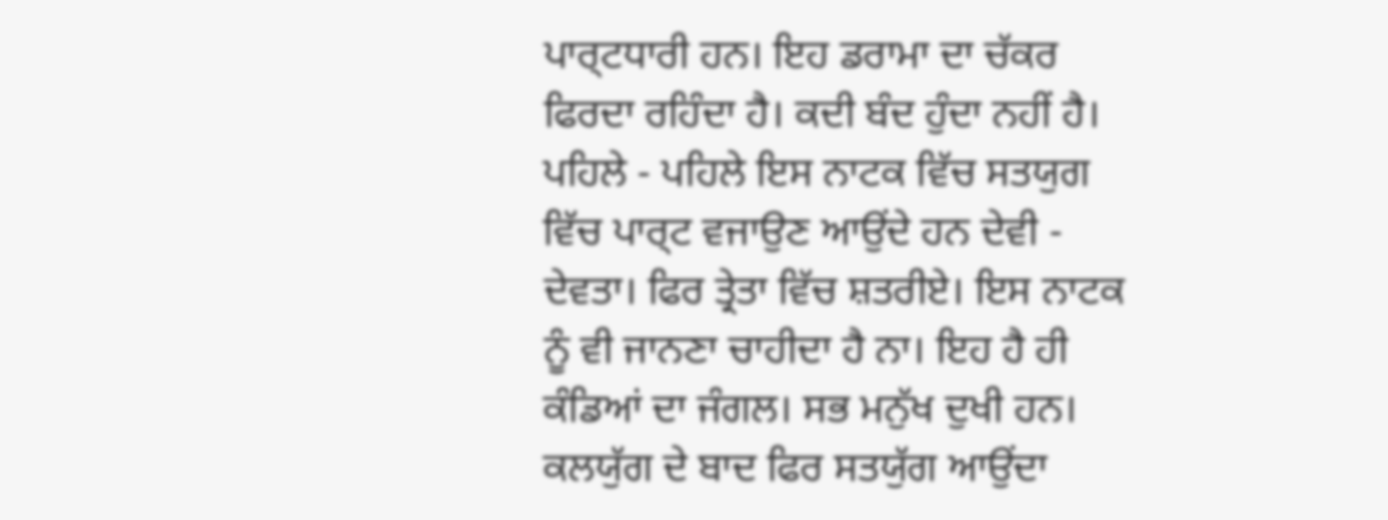ਪਾਰ੍ਟਧਾਰੀ ਹਨ। ਇਹ ਡਰਾਮਾ ਦਾ ਚੱਕਰ ਫਿਰਦਾ ਰਹਿੰਦਾ ਹੈ। ਕਦੀ ਬੰਦ ਹੁੰਦਾ ਨਹੀਂ ਹੈ। ਪਹਿਲੇ - ਪਹਿਲੇ ਇਸ ਨਾਟਕ ਵਿੱਚ ਸਤਯੁਗ ਵਿੱਚ ਪਾਰ੍ਟ ਵਜਾਉਣ ਆਉਂਦੇ ਹਨ ਦੇਵੀ - ਦੇਵਤਾ। ਫਿਰ ਤ੍ਰੇਤਾ ਵਿੱਚ ਸ਼ਤਰੀਏ। ਇਸ ਨਾਟਕ ਨੂੰ ਵੀ ਜਾਨਣਾ ਚਾਹੀਦਾ ਹੈ ਨਾ। ਇਹ ਹੈ ਹੀ ਕੰਡਿਆਂ ਦਾ ਜੰਗਲ। ਸਭ ਮਨੁੱਖ ਦੁਖੀ ਹਨ। ਕਲਯੁੱਗ ਦੇ ਬਾਦ ਫਿਰ ਸਤਯੁੱਗ ਆਉਂਦਾ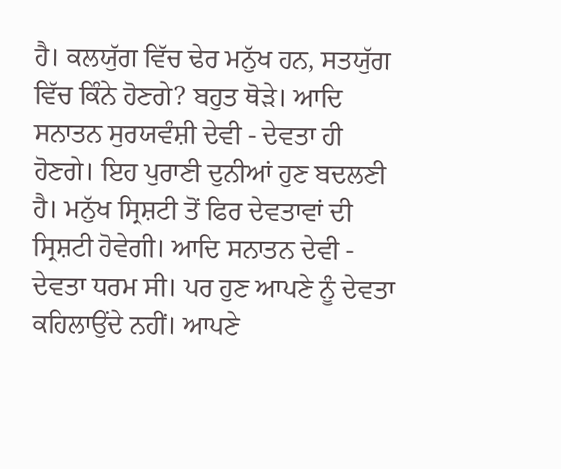ਹੈ। ਕਲਯੁੱਗ ਵਿੱਚ ਢੇਰ ਮਨੁੱਖ ਹਨ, ਸਤਯੁੱਗ ਵਿੱਚ ਕਿੰਨੇ ਹੋਣਗੇ? ਬਹੁਤ ਥੋੜੇ। ਆਦਿ ਸਨਾਤਨ ਸੁਰਯਵੰਸ਼ੀ ਦੇਵੀ - ਦੇਵਤਾ ਹੀ ਹੋਣਗੇ। ਇਹ ਪੁਰਾਣੀ ਦੁਨੀਆਂ ਹੁਣ ਬਦਲਣੀ ਹੈ। ਮਨੁੱਖ ਸ੍ਰਿਸ਼ਟੀ ਤੋਂ ਫਿਰ ਦੇਵਤਾਵਾਂ ਦੀ ਸ੍ਰਿਸ਼ਟੀ ਹੋਵੇਗੀ। ਆਦਿ ਸਨਾਤਨ ਦੇਵੀ - ਦੇਵਤਾ ਧਰਮ ਸੀ। ਪਰ ਹੁਣ ਆਪਣੇ ਨੂੰ ਦੇਵਤਾ ਕਹਿਲਾਉਂਦੇ ਨਹੀਂ। ਆਪਣੇ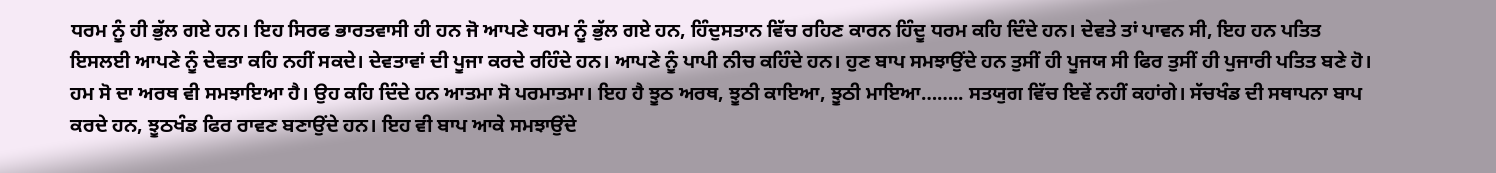ਧਰਮ ਨੂੰ ਹੀ ਭੁੱਲ ਗਏ ਹਨ। ਇਹ ਸਿਰਫ ਭਾਰਤਵਾਸੀ ਹੀ ਹਨ ਜੋ ਆਪਣੇ ਧਰਮ ਨੂੰ ਭੁੱਲ ਗਏ ਹਨ, ਹਿੰਦੁਸਤਾਨ ਵਿੱਚ ਰਹਿਣ ਕਾਰਨ ਹਿੰਦੂ ਧਰਮ ਕਹਿ ਦਿੰਦੇ ਹਨ। ਦੇਵਤੇ ਤਾਂ ਪਾਵਨ ਸੀ, ਇਹ ਹਨ ਪਤਿਤ ਇਸਲਈ ਆਪਣੇ ਨੂੰ ਦੇਵਤਾ ਕਹਿ ਨਹੀਂ ਸਕਦੇ। ਦੇਵਤਾਵਾਂ ਦੀ ਪੂਜਾ ਕਰਦੇ ਰਹਿੰਦੇ ਹਨ। ਆਪਣੇ ਨੂੰ ਪਾਪੀ ਨੀਚ ਕਹਿੰਦੇ ਹਨ। ਹੁਣ ਬਾਪ ਸਮਝਾਉਂਦੇ ਹਨ ਤੁਸੀਂ ਹੀ ਪੂਜਯ ਸੀ ਫਿਰ ਤੁਸੀਂ ਹੀ ਪੁਜਾਰੀ ਪਤਿਤ ਬਣੇ ਹੋ। ਹਮ ਸੋ ਦਾ ਅਰਥ ਵੀ ਸਮਝਾਇਆ ਹੈ। ਉਹ ਕਹਿ ਦਿੰਦੇ ਹਨ ਆਤਮਾ ਸੋ ਪਰਮਾਤਮਾ। ਇਹ ਹੈ ਝੂਠ ਅਰਥ, ਝੂਠੀ ਕਾਇਆ, ਝੂਠੀ ਮਾਇਆ…….. ਸਤਯੁਗ ਵਿੱਚ ਇਵੇਂ ਨਹੀਂ ਕਹਾਂਗੇ। ਸੱਚਖੰਡ ਦੀ ਸਥਾਪਨਾ ਬਾਪ ਕਰਦੇ ਹਨ, ਝੂਠਖੰਡ ਫਿਰ ਰਾਵਣ ਬਣਾਉਂਦੇ ਹਨ। ਇਹ ਵੀ ਬਾਪ ਆਕੇ ਸਮਝਾਉਂਦੇ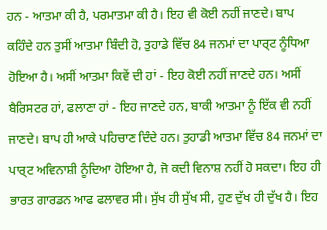ਹਨ - ਆਤਮਾ ਕੀ ਹੈ, ਪਰਮਾਤਮਾ ਕੀ ਹੈ। ਇਹ ਵੀ ਕੋਈ ਨਹੀਂ ਜਾਣਦੇ। ਬਾਪ ਕਹਿੰਦੇ ਹਨ ਤੁਸੀਂ ਆਤਮਾ ਬਿੰਦੀ ਹੋ, ਤੁਹਾਡੇ ਵਿੱਚ 84 ਜਨਮਾਂ ਦਾ ਪਾਰ੍ਟ ਨੂੰਧਿਆ ਹੋਇਆ ਹੈ। ਅਸੀਂ ਆਤਮਾ ਕਿਵੇਂ ਦੀ ਹਾਂ - ਇਹ ਕੋਈ ਨਹੀਂ ਜਾਣਦੇ ਹਨ। ਅਸੀਂ ਬੈਰਿਸਟਰ ਹਾਂ, ਫਲਾਣਾ ਹਾਂ - ਇਹ ਜਾਣਦੇ ਹਨ, ਬਾਕੀ ਆਤਮਾ ਨੂੰ ਇੱਕ ਵੀ ਨਹੀਂ ਜਾਣਦੇ। ਬਾਪ ਹੀ ਆਕੇ ਪਹਿਚਾਣ ਦਿੰਦੇ ਹਨ। ਤੁਹਾਡੀ ਆਤਮਾ ਵਿੱਚ 84 ਜਨਮਾਂ ਦਾ ਪਾਰ੍ਟ ਅਵਿਨਾਸ਼ੀ ਨੂੰਦਿਆ ਹੋਇਆ ਹੈ, ਜੋ ਕਦੀ ਵਿਨਾਸ਼ ਨਹੀਂ ਹੋ ਸਕਦਾ। ਇਹ ਹੀ ਭਾਰਤ ਗਾਰਡਨ ਆਫ ਫਲਾਵਰ ਸੀ। ਸੁੱਖ ਹੀ ਸੁੱਖ ਸੀ, ਹੁਣ ਦੁੱਖ ਹੀ ਦੁੱਖ ਹੈ। ਇਹ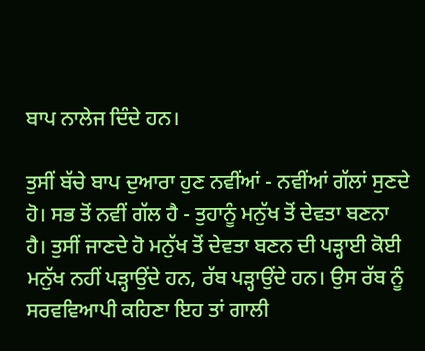ਬਾਪ ਨਾਲੇਜ ਦਿੰਦੇ ਹਨ।

ਤੁਸੀਂ ਬੱਚੇ ਬਾਪ ਦੁਆਰਾ ਹੁਣ ਨਵੀਂਆਂ - ਨਵੀਂਆਂ ਗੱਲਾਂ ਸੁਣਦੇ ਹੋ। ਸਭ ਤੋਂ ਨਵੀਂ ਗੱਲ ਹੈ - ਤੁਹਾਨੂੰ ਮਨੁੱਖ ਤੋਂ ਦੇਵਤਾ ਬਣਨਾ ਹੈ। ਤੁਸੀਂ ਜਾਣਦੇ ਹੋ ਮਨੁੱਖ ਤੋਂ ਦੇਵਤਾ ਬਣਨ ਦੀ ਪੜ੍ਹਾਈ ਕੋਈ ਮਨੁੱਖ ਨਹੀਂ ਪੜ੍ਹਾਉਂਦੇ ਹਨ, ਰੱਬ ਪੜ੍ਹਾਉਂਦੇ ਹਨ। ਉਸ ਰੱਬ ਨੂੰ ਸਰਵਵਿਆਪੀ ਕਹਿਣਾ ਇਹ ਤਾਂ ਗਾਲੀ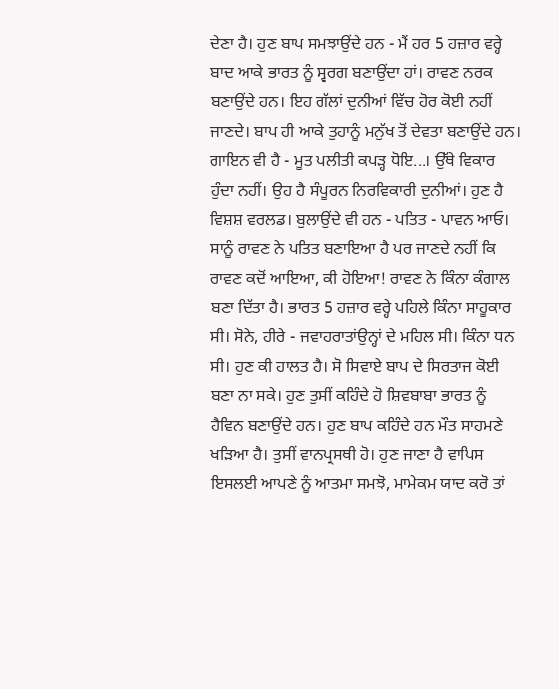ਦੇਣਾ ਹੈ। ਹੁਣ ਬਾਪ ਸਮਝਾਉਂਦੇ ਹਨ - ਮੈਂ ਹਰ 5 ਹਜ਼ਾਰ ਵਰ੍ਹੇ ਬਾਦ ਆਕੇ ਭਾਰਤ ਨੂੰ ਸ੍ਵਰਗ ਬਣਾਉਂਦਾ ਹਾਂ। ਰਾਵਣ ਨਰਕ ਬਣਾਉਂਦੇ ਹਨ। ਇਹ ਗੱਲਾਂ ਦੁਨੀਆਂ ਵਿੱਚ ਹੋਰ ਕੋਈ ਨਹੀਂ ਜਾਣਦੇ। ਬਾਪ ਹੀ ਆਕੇ ਤੁਹਾਨੂੰ ਮਨੁੱਖ ਤੋਂ ਦੇਵਤਾ ਬਣਾਉਂਦੇ ਹਨ। ਗਾਇਨ ਵੀ ਹੈ - ਮੂਤ ਪਲੀਤੀ ਕਪੜ੍ਹ ਧੋਇ...। ਉੱਥੇ ਵਿਕਾਰ ਹੁੰਦਾ ਨਹੀਂ। ਉਹ ਹੈ ਸੰਪੂਰਨ ਨਿਰਵਿਕਾਰੀ ਦੁਨੀਆਂ। ਹੁਣ ਹੈ ਵਿਸ਼ਸ਼ ਵਰਲਡ। ਬੁਲਾਉਂਦੇ ਵੀ ਹਨ - ਪਤਿਤ - ਪਾਵਨ ਆਓ। ਸਾਨੂੰ ਰਾਵਣ ਨੇ ਪਤਿਤ ਬਣਾਇਆ ਹੈ ਪਰ ਜਾਣਦੇ ਨਹੀਂ ਕਿ ਰਾਵਣ ਕਦੋਂ ਆਇਆ, ਕੀ ਹੋਇਆ! ਰਾਵਣ ਨੇ ਕਿੰਨਾ ਕੰਗਾਲ ਬਣਾ ਦਿੱਤਾ ਹੈ। ਭਾਰਤ 5 ਹਜ਼ਾਰ ਵਰ੍ਹੇ ਪਹਿਲੇ ਕਿੰਨਾ ਸਾਹੂਕਾਰ ਸੀ। ਸੋਨੇ, ਹੀਰੇ - ਜਵਾਹਰਾਤਾਂਉਨ੍ਹਾਂ ਦੇ ਮਹਿਲ ਸੀ। ਕਿੰਨਾ ਧਨ ਸੀ। ਹੁਣ ਕੀ ਹਾਲਤ ਹੈ। ਸੋ ਸਿਵਾਏ ਬਾਪ ਦੇ ਸਿਰਤਾਜ ਕੋਈ ਬਣਾ ਨਾ ਸਕੇ। ਹੁਣ ਤੁਸੀਂ ਕਹਿੰਦੇ ਹੋ ਸ਼ਿਵਬਾਬਾ ਭਾਰਤ ਨੂੰ ਹੈਵਿਨ ਬਣਾਉਂਦੇ ਹਨ। ਹੁਣ ਬਾਪ ਕਹਿੰਦੇ ਹਨ ਮੌਤ ਸਾਹਮਣੇ ਖੜਿਆ ਹੈ। ਤੁਸੀਂ ਵਾਨਪ੍ਰਸਥੀ ਹੋ। ਹੁਣ ਜਾਣਾ ਹੈ ਵਾਪਿਸ ਇਸਲਈ ਆਪਣੇ ਨੂੰ ਆਤਮਾ ਸਮਝੋ, ਮਾਮੇਕਮ ਯਾਦ ਕਰੋ ਤਾਂ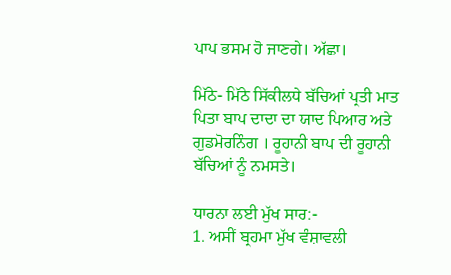ਪਾਪ ਭਸਮ ਹੋ ਜਾਣਗੇ। ਅੱਛਾ।

ਮਿੱਠੇ- ਮਿੱਠੇ ਸਿੱਕੀਲਧੇ ਬੱਚਿਆਂ ਪ੍ਰਤੀ ਮਾਤ ਪਿਤਾ ਬਾਪ ਦਾਦਾ ਦਾ ਯਾਦ ਪਿਆਰ ਅਤੇ ਗੁਡਮੋਰਨਿੰਗ । ਰੂਹਾਨੀ ਬਾਪ ਦੀ ਰੂਹਾਨੀ ਬੱਚਿਆਂ ਨੂੰ ਨਮਸਤੇ।

ਧਾਰਨਾ ਲਈ ਮੁੱਖ ਸਾਰ:-
1. ਅਸੀਂ ਬ੍ਰਹਮਾ ਮੁੱਖ ਵੰਸ਼ਾਵਲੀ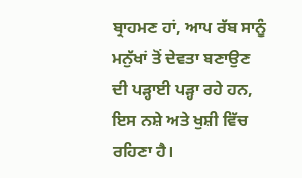ਬ੍ਰਾਹਮਣ ਹਾਂ, ਆਪ ਰੱਬ ਸਾਨੂੰ ਮਨੁੱਖਾਂ ਤੋਂ ਦੇਵਤਾ ਬਣਾਉਣ ਦੀ ਪੜ੍ਹਾਈ ਪੜ੍ਹਾ ਰਹੇ ਹਨ, ਇਸ ਨਸ਼ੇ ਅਤੇ ਖੁਸ਼ੀ ਵਿੱਚ ਰਹਿਣਾ ਹੈ।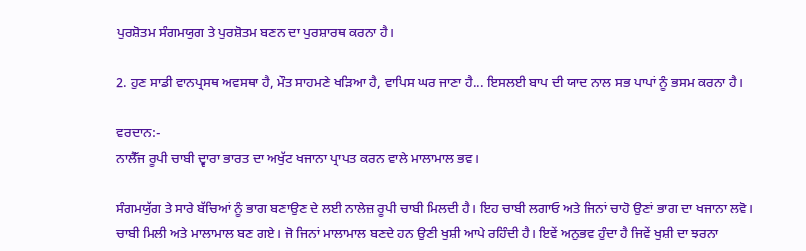ਪੁਰਸ਼ੋਤਮ ਸੰਗਮਯੁਗ ਤੇ ਪੁਰਸ਼ੋਤਮ ਬਣਨ ਦਾ ਪੁਰਸ਼ਾਰਥ ਕਰਨਾ ਹੈ।

2. ਹੁਣ ਸਾਡੀ ਵਾਨਪ੍ਰਸਥ ਅਵਸਥਾ ਹੈ, ਮੌਤ ਸਾਹਮਣੇ ਖੜਿਆ ਹੈ, ਵਾਪਿਸ ਘਰ ਜਾਣਾ ਹੈ... ਇਸਲਈ ਬਾਪ ਦੀ ਯਾਦ ਨਾਲ ਸਭ ਪਾਪਾਂ ਨੂੰ ਭਸਮ ਕਰਨਾ ਹੈ।

ਵਰਦਾਨ:-
ਨਾਲੈੱਜ ਰੂਪੀ ਚਾਬੀ ਦ੍ਵਾਰਾ ਭਾਰਤ ਦਾ ਅਖੁੱਟ ਖਜਾਨਾ ਪ੍ਰਾਪਤ ਕਰਨ ਵਾਲੇ ਮਾਲਾਮਾਲ ਭਵ।

ਸੰਗਮਯੁੱਗ ਤੇ ਸਾਰੇ ਬੱਚਿਆਂ ਨੂੰ ਭਾਗ ਬਣਾਉਣ ਦੇ ਲਈ ਨਾਲੇਜ਼ ਰੂਪੀ ਚਾਬੀ ਮਿਲਦੀ ਹੈ। ਇਹ ਚਾਬੀ ਲਗਾਓ ਅਤੇ ਜਿਨਾਂ ਚਾਹੋ ਉਣਾਂ ਭਾਗ ਦਾ ਖਜਾਨਾ ਲਵੋ। ਚਾਬੀ ਮਿਲੀ ਅਤੇ ਮਾਲਾਮਾਲ ਬਣ ਗਏ। ਜੋ ਜਿਨਾਂ ਮਾਲਾਮਾਲ ਬਣਦੇ ਹਨ ਉਣੀ ਖੁਸ਼ੀ ਆਪੇ ਰਹਿੰਦੀ ਹੈ। ਇਵੇਂ ਅਨੁਭਵ ਹੁੰਦਾ ਹੈ ਜਿਵੇਂ ਖੁਸ਼ੀ ਦਾ ਝਰਨਾ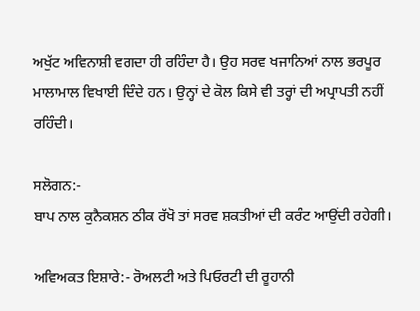ਅਖੁੱਟ ਅਵਿਨਾਸ਼ੀ ਵਗਦਾ ਹੀ ਰਹਿੰਦਾ ਹੈ। ਉਹ ਸਰਵ ਖਜਾਨਿਆਂ ਨਾਲ ਭਰਪੂਰ ਮਾਲਾਮਾਲ ਵਿਖਾਈ ਦਿੰਦੇ ਹਨ। ਉਨ੍ਹਾਂ ਦੇ ਕੋਲ ਕਿਸੇ ਵੀ ਤਰ੍ਹਾਂ ਦੀ ਅਪ੍ਰਾਪਤੀ ਨਹੀਂ ਰਹਿੰਦੀ।

ਸਲੋਗਨ:-
ਬਾਪ ਨਾਲ ਕੁਨੈਕਸ਼ਨ ਠੀਕ ਰੱਖੋ ਤਾਂ ਸਰਵ ਸ਼ਕਤੀਆਂ ਦੀ ਕਰੰਟ ਆਉਂਦੀ ਰਹੇਗੀ।

ਅਵਿਅਕਤ ਇਸ਼ਾਰੇ:- ਰੋਅਲਟੀ ਅਤੇ ਪਿਓਰਟੀ ਦੀ ਰੂਹਾਨੀ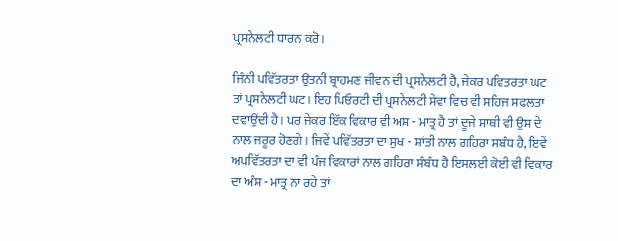ਪ੍ਰਸਨੇਲਟੀ ਧਾਰਨ ਕਰੋ।

ਜਿੰਨੀ ਪਵਿੱਤਰਤਾ ਉਤਨੀ ਬ੍ਰਾਹਮਣ ਜੀਵਨ ਦੀ ਪ੍ਰਸਨੇਲਟੀ ਹੈ, ਜੇਕਰ ਪਵਿਤਰਤਾ ਘਟ ਤਾਂ ਪ੍ਰਸਨੇਲਟੀ ਘਟ। ਇਹ ਪਿਓਰਟੀ ਦੀ ਪ੍ਰਸਨੇਲਟੀ ਸੇਵਾ ਵਿਚ ਵੀ ਸਹਿਜ ਸਫਲਤਾ ਦਵਾਉਂਦੀ ਹੈ। ਪਰ ਜੇਕਰ ਇੱਕ ਵਿਕਾਰ ਵੀ ਅਸ਼ - ਮਾਤ੍ਰ ਹੈ ਤਾਂ ਦੂਜੇ ਸਾਥੀ ਵੀ ਉਸ ਦੇ ਨਾਲ ਜਰੂਰ ਹੋਣਗੇ। ਜਿਵੇਂ ਪਵਿੱਤਰਤਾ ਦਾ ਸੁਖ - ਸ਼ਾਂਤੀ ਨਾਲ ਗਹਿਰਾ ਸਬੰਧ ਹੈ, ਇਵੇਂ ਅਪਵਿੱਤਰਤਾ ਦਾ ਵੀ ਪੰਜ ਵਿਕਾਰਾਂ ਨਾਲ ਗਹਿਰਾ ਸੰਬੰਧ ਹੈ ਇਸਲਈ ਕੋਈ ਵੀ ਵਿਕਾਰ ਦਾ ਅੰਸ਼ - ਮਾਤ੍ਰ ਨਾ ਰਹੇ ਤਾਂ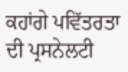ਕਹਾਂਗੇ ਪਵਿੱਤਰਤਾ ਦੀ ਪ੍ਰਸਨੇਲਟੀ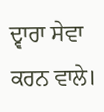ਦ੍ਵਾਰਾ ਸੇਵਾ ਕਰਨ ਵਾਲੇ।